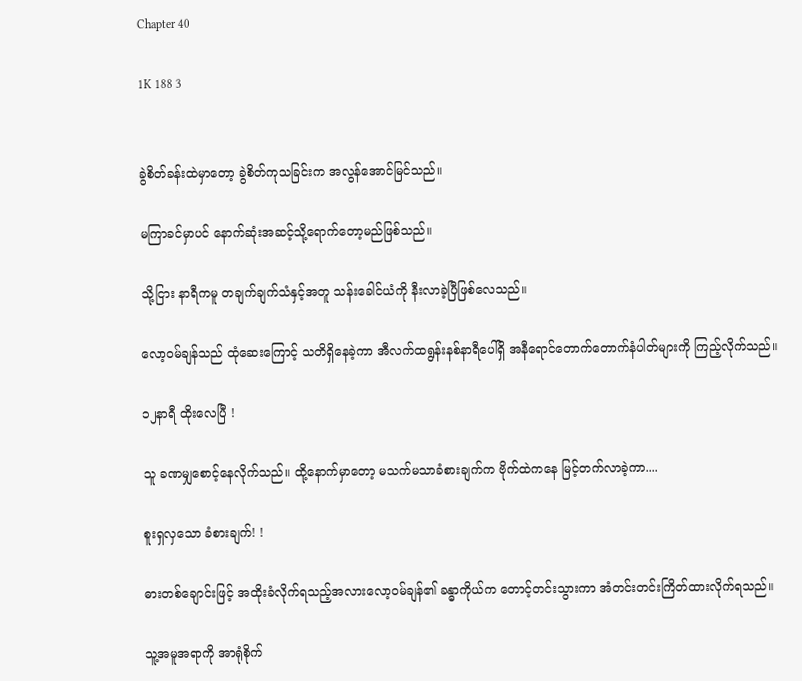Chapter 40

1K 188 3


ခွဲစိတ်ခန်းထဲမှာတော့ ခွဲစိတ်ကုသခြင်းက အလွန်အောင်မြင်သည်။

မကြာခင်မှာပင် နောက်ဆုံးအဆင့်သို့ရောက်တော့မည်ဖြစ်သည်။

သို့ငြား နာရီကမူ တချက်ချက်သံနှင့်အတူ သန်းခေါင်ယံကို နီးလာခဲ့ပြီဖြစ်လေသည်။

လော့၀မ်ချန်သည် ထုံဆေးကြောင့် သတိရှိနေခဲ့ကာ အီလက်ထရွန်းနစ်နာရီပေါ်ရှိ အနီရောင်တောက်တောက်နံပါတ်များကို ကြည့်လိုက်သည်။

၁၂နာရီ ထိုးလေပြီ !

သူ ခဏမျှစောင့်နေလိုက်သည်။ ထို့နောက်မှာတော့ မသက်မသာခံစားချက်က ဗိုက်ထဲကနေ မြင့်တက်လာခဲ့ကာ....

စူးရှလှသော ခံစားချက်! !

ဓားတစ်ချောင်းဖြင့် အထိုးခံလိုက်ရသည့်အလားလော့၀မ်ချန်၏ ခန္ဓာကိုယ်က တောင့်တင်းသွားကာ အံတင်းတင်းကြိတ်ထားလိုက်ရသည်။

သူ့အမူအရာကို အာရုံစိုက်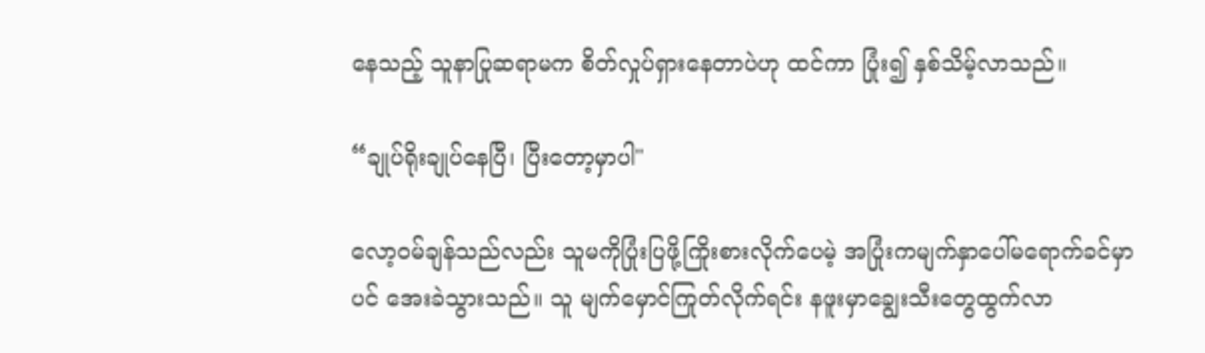နေသည့် သူနာပြုဆရာမက စိတ်လှုပ်ရှားနေတာပဲဟု ထင်ကာ ပြုံး၍ နှစ်သိမ့်လာသည်။

“ချုပ်ရိုးချုပ်နေပြီ၊ ပြီးတော့မှာပါ"

လော့၀မ်ချန်သည်လည်း သူမကိုပြုံးပြဖို့ကြိုးစားလိုက်ပေမဲ့ အပြုံးကမျက်နှာပေါ်မရောက်ခင်မှာပင် အေးခဲသွားသည်။ သူ မျက်မှောင်ကြုတ်လိုက်ရင်း နဖူးမှာချွေးသီးတွေထွက်လာ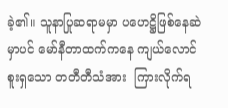ခဲ့၏။ သူနာပြုဆရာမမှာ ပဟေဋ္ဌိဖြစ်နေဆဲမှာပင် မော်နီတာထက်ကနေ ကျယ်လောင်စူးရှသော တတီတီသံအား  ကြားလိုက်ရ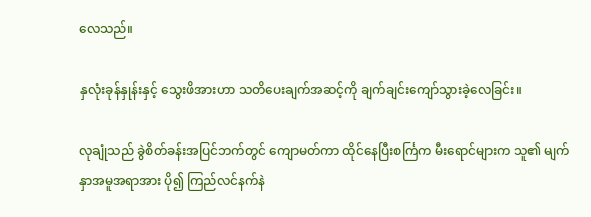လေသည်။

နှလုံးခုန်နှုန်းနှင့် သွေးဖိအားဟာ သတိပေးချက်အဆင့်ကို ချက်ချင်းကျော်သွားခဲ့လေခြင်း။

လုချုံသည် ခွဲစိတ်ခန်းအပြင်ဘက်တွင် ကျောမတ်ကာ ထိုင်နေပြီးစင်္ကြက မီးရောင်များက သူ၏ မျက်နှာအမူအရာအား ပို၍ ကြည်လင်နက်နဲ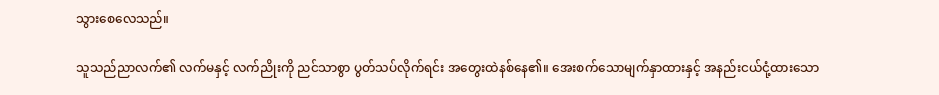သွားစေလေသည်။

သူသည်ညာလက်၏ လက်မနှင့် လက်ညိုးကို ညင်သာစွာ ပွတ်သပ်လိုက်ရင်း အတွေးထဲနစ်နေ၏။ အေးစက်သောမျက်နှာထားနှင့် အနည်းငယ်ငုံ့ထားသော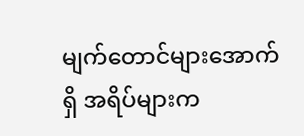မျက်တောင်များအောက်ရှိ အရိပ်များက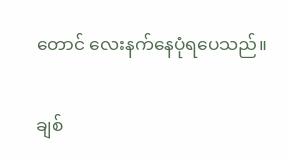တောင် လေးနက်နေပုံရပေသည်။

ချစ်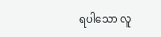ရပါသော လူ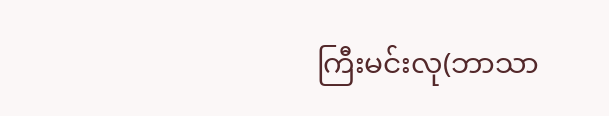ကြီးမင်းလု(ဘာသာ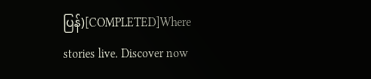ပြန်)[COMPLETED]Where stories live. Discover now